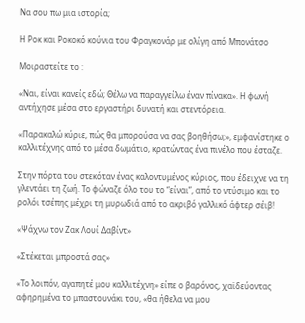Να σου πω μια ιστορία;

Η Ροκ και Ροκοκό κούνια του Φραγκονάρ με ολίγη από Μπονάτσο

Μοιραστείτε το :

«Ναι, είναι κανείς εδώ; Θέλω να παραγγείλω έναν πίνακα». Η φωνή αντήχησε μέσα στο εργαστήρι δυνατή και στεντόρεια.

«Παρακαλώ κύριε, πώς θα μπορούσα να σας βοηθήσω;», εμφανίστηκε ο καλλιτέχνης από το μέσα δωμάτιο, κρατώντας ένα πινέλο που έσταζε.

Στην πόρτα του στεκόταν ένας καλοντυμένος κύριος, που έδειχνε να τη γλεντάει τη ζωή. Το φώναζε όλο του το “είναι”, από το ντύσιμο και το ρολόι τσέπης μέχρι τη μυρωδιά από το ακριβό γαλλικό άφτερ σέιβ!

«Ψάχνω τον Ζακ Λουί Δαβίντ»

«Στέκεται μπροστά σας»

«Το λοιπόν, αγαπητέ μου καλλιτέχνη» είπε ο βαρόνος, χαϊδεύοντας αφηρημένα το μπαστουνάκι του, «θα ήθελα να μου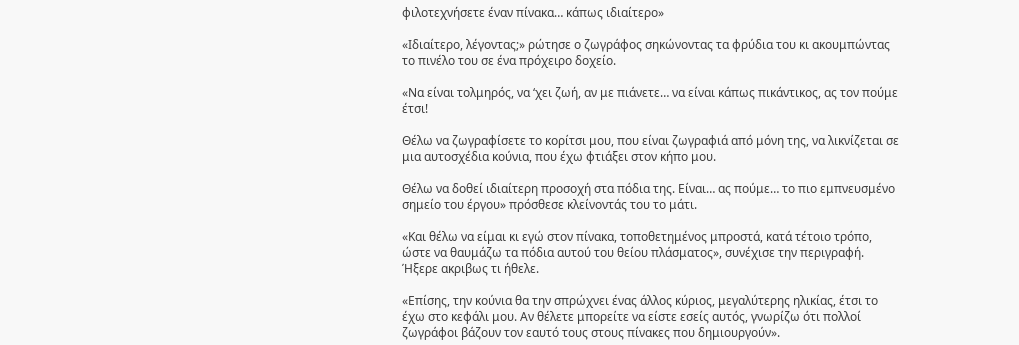φιλοτεχνήσετε έναν πίνακα… κάπως ιδιαίτερο»

«Ιδιαίτερο, λέγοντας;» ρώτησε ο ζωγράφος σηκώνοντας τα φρύδια του κι ακουμπώντας το πινέλο του σε ένα πρόχειρο δοχείο.

«Να είναι τολμηρός, να ‘χει ζωή, αν με πιάνετε… να είναι κάπως πικάντικος, ας τον πούμε έτσι!

Θέλω να ζωγραφίσετε το κορίτσι μου, που είναι ζωγραφιά από μόνη της, να λικνίζεται σε μια αυτοσχέδια κούνια, που έχω φτιάξει στον κήπο μου.

Θέλω να δοθεί ιδιαίτερη προσοχή στα πόδια της. Είναι… ας πούμε… το πιο εμπνευσμένο σημείο του έργου» πρόσθεσε κλείνοντάς του το μάτι.

«Και θέλω να είμαι κι εγώ στον πίνακα, τοποθετημένος μπροστά, κατά τέτοιο τρόπο, ώστε να θαυμάζω τα πόδια αυτού του θείου πλάσματος», συνέχισε την περιγραφή. Ήξερε ακριβως τι ήθελε.

«Επίσης, την κούνια θα την σπρώχνει ένας άλλος κύριος, μεγαλύτερης ηλικίας, έτσι το έχω στο κεφάλι μου. Αν θέλετε μπορείτε να είστε εσείς αυτός, γνωρίζω ότι πολλοί ζωγράφοι βάζουν τον εαυτό τους στους πίνακες που δημιουργούν».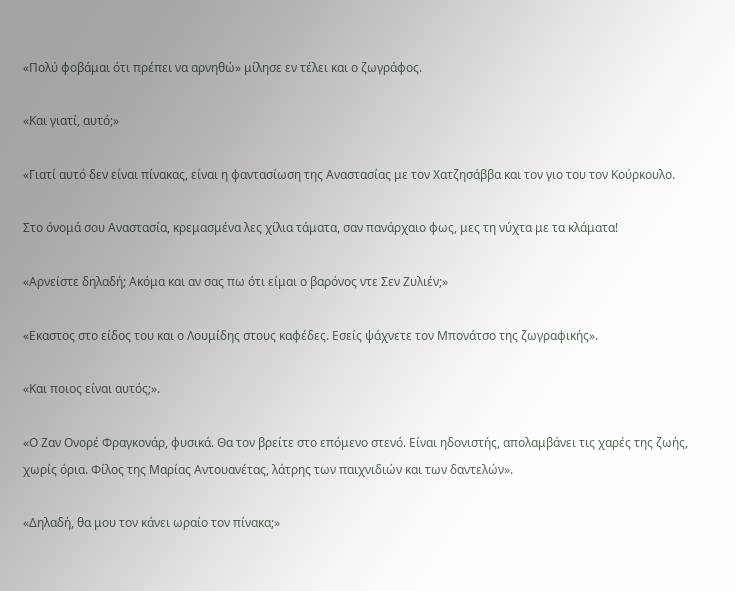«Πολύ φοβάμαι ότι πρέπει να αρνηθώ» μίλησε εν τέλει και ο ζωγράφος.

«Και γιατί, αυτό;»

«Γιατί αυτό δεν είναι πίνακας, είναι η φαντασίωση της Αναστασίας με τον Χατζησάββα και τον γιο του τον Κούρκουλο.

Στο όνομά σου Αναστασία, κρεμασμένα λες χίλια τάματα, σαν πανάρχαιο φως, μες τη νύχτα με τα κλάματα!

«Αρνείστε δηλαδή; Ακόμα και αν σας πω ότι είμαι ο βαρόνος ντε Σεν Ζυλιέν;»

«Εκαστος στο είδος του και ο Λουμίδης στους καφέδες. Εσείς ψάχνετε τον Μπονάτσο της ζωγραφικής».

«Και ποιος είναι αυτός;».

«Ο Ζαν Ονορέ Φραγκονάρ, φυσικά. Θα τον βρείτε στο επόμενο στενό. Είναι ηδονιστής, απολαμβάνει τις χαρές της ζωής, χωρίς όρια. Φίλος της Μαρίας Αντουανέτας, λάτρης των παιχνιδιών και των δαντελών».

«Δηλαδή, θα μου τον κάνει ωραίο τον πίνακα;»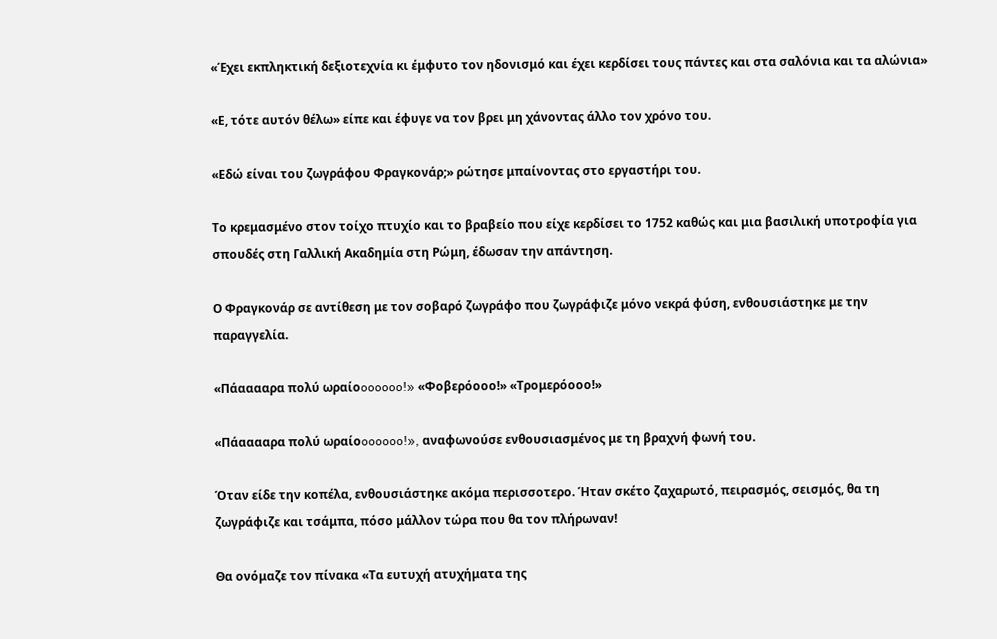«Έχει εκπληκτική δεξιοτεχνία κι έμφυτο τον ηδονισμό και έχει κερδίσει τους πάντες και στα σαλόνια και τα αλώνια»

«Ε, τότε αυτόν θέλω» είπε και έφυγε να τον βρει μη χάνοντας άλλο τον χρόνο του.

«Εδώ είναι του ζωγράφου Φραγκονάρ;» ρώτησε μπαίνοντας στο εργαστήρι του.

Το κρεμασμένο στον τοίχο πτυχίο και το βραβείο που είχε κερδίσει το 1752 καθώς και μια βασιλική υποτροφία για σπουδές στη Γαλλική Ακαδημία στη Ρώμη, έδωσαν την απάντηση.

Ο Φραγκονάρ σε αντίθεση με τον σοβαρό ζωγράφο που ζωγράφιζε μόνο νεκρά φύση, ενθουσιάστηκε με την παραγγελία.

«Πάααααρα πολύ ωραίοoooooo!» «Φοβερόοοο!» «Τρομερόοοο!»

«Πάααααρα πολύ ωραίοoooooo!», αναφωνούσε ενθουσιασμένος με τη βραχνή φωνή του.

Όταν είδε την κοπέλα, ενθουσιάστηκε ακόμα περισσοτερο. Ήταν σκέτο ζαχαρωτό, πειρασμός, σεισμός, θα τη ζωγράφιζε και τσάμπα, πόσο μάλλον τώρα που θα τον πλήρωναν!

Θα ονόμαζε τον πίνακα «Τα ευτυχή ατυχήματα της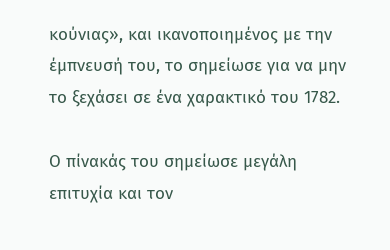κούνιας», και ικανοποιημένος με την έμπνευσή του, το σημείωσε για να μην το ξεχάσει σε ένα χαρακτικό του 1782.

Ο πίνακάς του σημείωσε μεγάλη επιτυχία και τον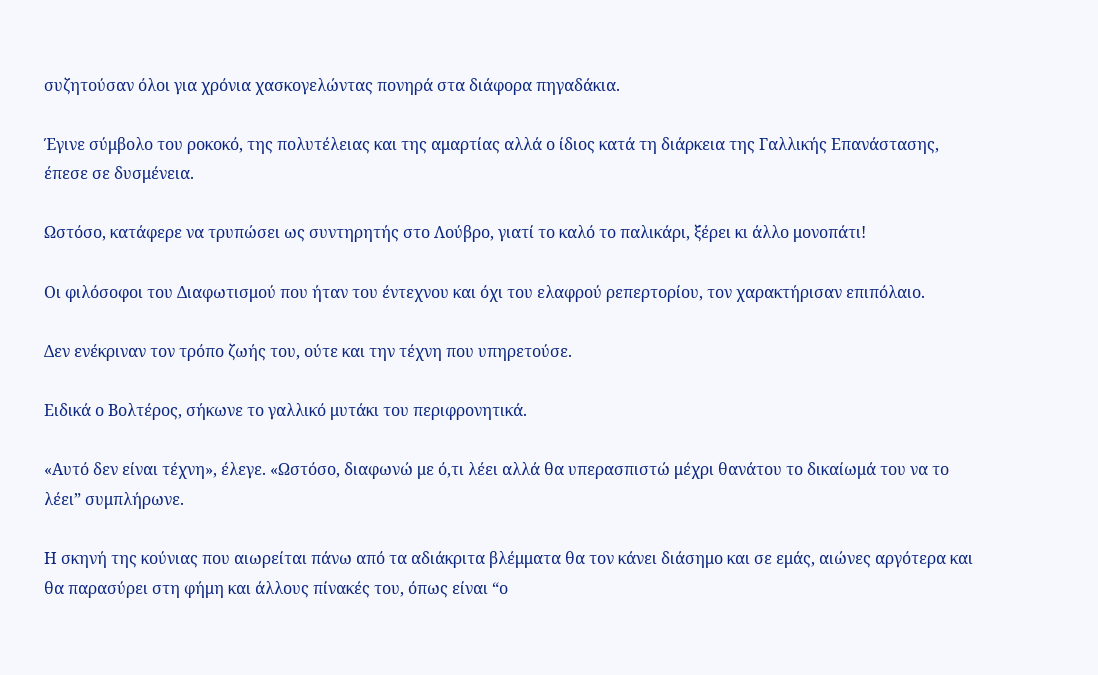συζητούσαν όλοι για χρόνια χασκογελώντας πονηρά στα διάφορα πηγαδάκια.

Έγινε σύμβολο του ροκοκό, της πολυτέλειας και της αμαρτίας αλλά ο ίδιος κατά τη διάρκεια της Γαλλικής Επανάστασης, έπεσε σε δυσμένεια.

Ωστόσο, κατάφερε να τρυπώσει ως συντηρητής στο Λούβρο, γιατί το καλό το παλικάρι, ξέρει κι άλλο μονοπάτι!

Οι φιλόσοφοι του Διαφωτισμού που ήταν του έντεχνου και όχι του ελαφρού ρεπερτορίου, τον χαρακτήρισαν επιπόλαιο.

Δεν ενέκριναν τον τρόπο ζωής του, ούτε και την τέχνη που υπηρετούσε.

Ειδικά ο Βολτέρος, σήκωνε το γαλλικό μυτάκι του περιφρονητικά.

«Αυτό δεν είναι τέχνη», έλεγε. «Ωστόσο, διαφωνώ με ό,τι λέει αλλά θα υπερασπιστώ μέχρι θανάτου το δικαίωμά του να το λέει” συμπλήρωνε.

Η σκηνή της κούνιας που αιωρείται πάνω από τα αδιάκριτα βλέμματα θα τον κάνει διάσημο και σε εμάς, αιώνες αργότερα και θα παρασύρει στη φήμη και άλλους πίνακές του, όπως είναι “ο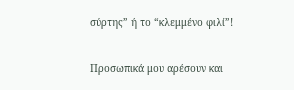σύρτης” ή το “κλεμμένο φιλί”!

Προσωπικά μου αρέσουν και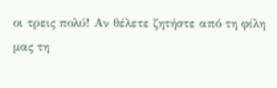οι τρεις πολύ! Αν θέλετε ζητήστε από τη φίλη μας τη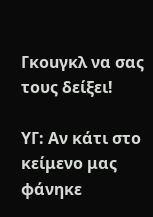Γκοuγκλ να σας τους δείξει!

ΥΓ: Αν κάτι στο κείμενο μας φάνηκε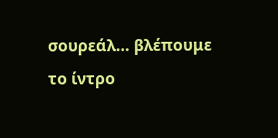σουρεάλ… βλέπουμε τo ίντρο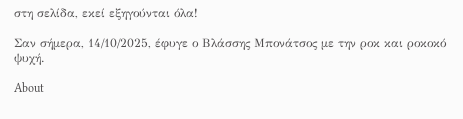στη σελίδα, εκεί εξηγούνται όλα!

Σαν σήμερα, 14/10/2025, έφυγε ο Βλάσσης Μπονάτσος με την ροκ και ροκοκό ψυχή.

About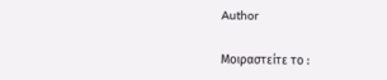Author

Μοιραστείτε το :